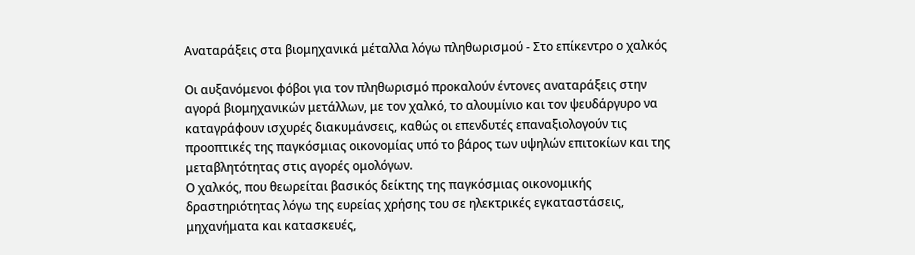Αναταράξεις στα βιομηχανικά μέταλλα λόγω πληθωρισμού - Στο επίκεντρο ο χαλκός

Οι αυξανόμενοι φόβοι για τον πληθωρισμό προκαλούν έντονες αναταράξεις στην αγορά βιομηχανικών μετάλλων, με τον χαλκό, το αλουμίνιο και τον ψευδάργυρο να καταγράφουν ισχυρές διακυμάνσεις, καθώς οι επενδυτές επαναξιολογούν τις προοπτικές της παγκόσμιας οικονομίας υπό το βάρος των υψηλών επιτοκίων και της μεταβλητότητας στις αγορές ομολόγων.
Ο χαλκός, που θεωρείται βασικός δείκτης της παγκόσμιας οικονομικής δραστηριότητας λόγω της ευρείας χρήσης του σε ηλεκτρικές εγκαταστάσεις, μηχανήματα και κατασκευές,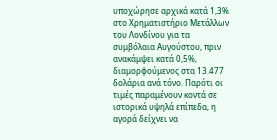υποχώρησε αρχικά κατά 1,3% στο Χρηματιστήριο Μετάλλων του Λονδίνου για τα συμβόλαια Αυγούστου, πριν ανακάμψει κατά 0,5%, διαμορφούμενος στα 13.477 δολάρια ανά τόνο. Παρότι οι τιμές παραμένουν κοντά σε ιστορικά υψηλά επίπεδα, η αγορά δείχνει να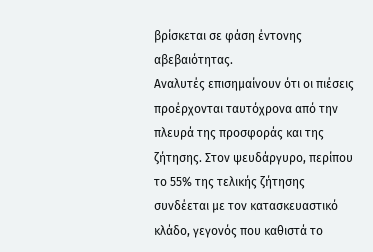βρίσκεται σε φάση έντονης αβεβαιότητας.
Αναλυτές επισημαίνουν ότι οι πιέσεις προέρχονται ταυτόχρονα από την πλευρά της προσφοράς και της ζήτησης. Στον ψευδάργυρο, περίπου το 55% της τελικής ζήτησης συνδέεται με τον κατασκευαστικό κλάδο, γεγονός που καθιστά το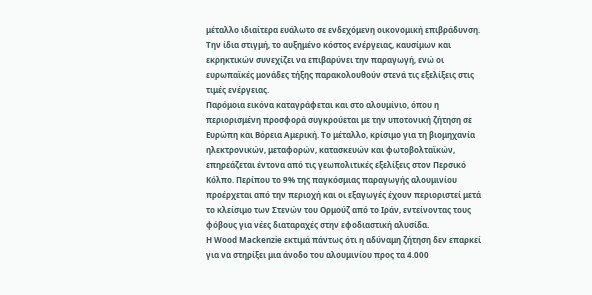μέταλλο ιδιαίτερα ευάλωτο σε ενδεχόμενη οικονομική επιβράδυνση. Την ίδια στιγμή, το αυξημένο κόστος ενέργειας, καυσίμων και εκρηκτικών συνεχίζει να επιβαρύνει την παραγωγή, ενώ οι ευρωπαϊκές μονάδες τήξης παρακολουθούν στενά τις εξελίξεις στις τιμές ενέργειας.
Παρόμοια εικόνα καταγράφεται και στο αλουμίνιο, όπου η περιορισμένη προσφορά συγκρούεται με την υποτονική ζήτηση σε Ευρώπη και Βόρεια Αμερική. Το μέταλλο, κρίσιμο για τη βιομηχανία ηλεκτρονικών, μεταφορών, κατασκευών και φωτοβολταϊκών, επηρεάζεται έντονα από τις γεωπολιτικές εξελίξεις στον Περσικό Κόλπο. Περίπου το 9% της παγκόσμιας παραγωγής αλουμινίου προέρχεται από την περιοχή και οι εξαγωγές έχουν περιοριστεί μετά το κλείσιμο των Στενών του Ορμούζ από το Ιράν, εντείνοντας τους φόβους για νέες διαταραχές στην εφοδιαστική αλυσίδα.
Η Wood Mackenzie εκτιμά πάντως ότι η αδύναμη ζήτηση δεν επαρκεί για να στηρίξει μια άνοδο του αλουμινίου προς τα 4.000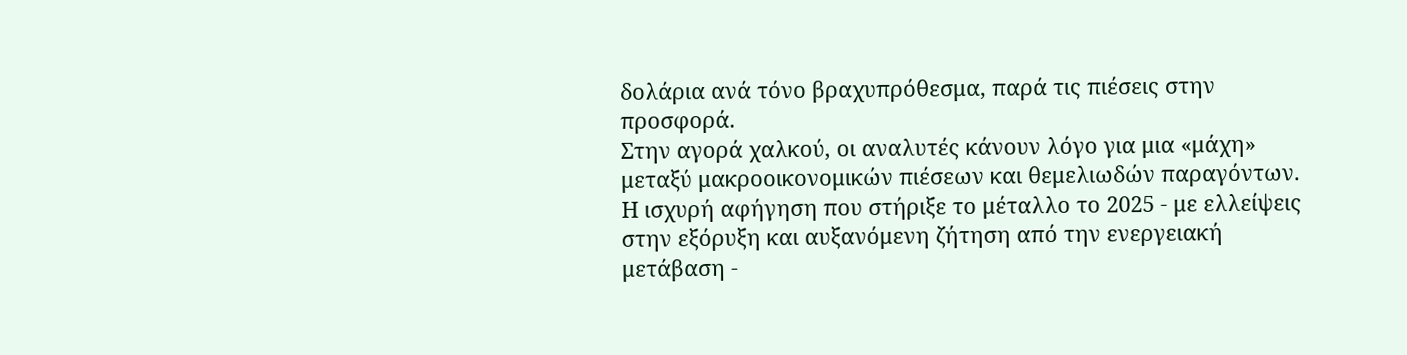δολάρια ανά τόνο βραχυπρόθεσμα, παρά τις πιέσεις στην προσφορά.
Στην αγορά χαλκού, οι αναλυτές κάνουν λόγο για μια «μάχη» μεταξύ μακροοικονομικών πιέσεων και θεμελιωδών παραγόντων. Η ισχυρή αφήγηση που στήριξε το μέταλλο το 2025 - με ελλείψεις στην εξόρυξη και αυξανόμενη ζήτηση από την ενεργειακή μετάβαση -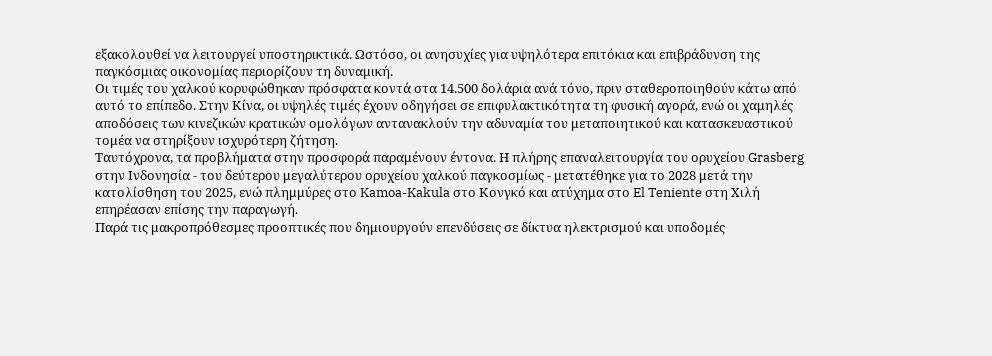εξακολουθεί να λειτουργεί υποστηρικτικά. Ωστόσο, οι ανησυχίες για υψηλότερα επιτόκια και επιβράδυνση της παγκόσμιας οικονομίας περιορίζουν τη δυναμική.
Οι τιμές του χαλκού κορυφώθηκαν πρόσφατα κοντά στα 14.500 δολάρια ανά τόνο, πριν σταθεροποιηθούν κάτω από αυτό το επίπεδο. Στην Κίνα, οι υψηλές τιμές έχουν οδηγήσει σε επιφυλακτικότητα τη φυσική αγορά, ενώ οι χαμηλές αποδόσεις των κινεζικών κρατικών ομολόγων αντανακλούν την αδυναμία του μεταποιητικού και κατασκευαστικού τομέα να στηρίξουν ισχυρότερη ζήτηση.
Ταυτόχρονα, τα προβλήματα στην προσφορά παραμένουν έντονα. Η πλήρης επαναλειτουργία του ορυχείου Grasberg στην Ινδονησία - του δεύτερου μεγαλύτερου ορυχείου χαλκού παγκοσμίως - μετατέθηκε για το 2028 μετά την κατολίσθηση του 2025, ενώ πλημμύρες στο Kamoa-Kakula στο Κονγκό και ατύχημα στο El Teniente στη Χιλή επηρέασαν επίσης την παραγωγή.
Παρά τις μακροπρόθεσμες προοπτικές που δημιουργούν επενδύσεις σε δίκτυα ηλεκτρισμού και υποδομές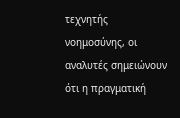τεχνητής νοημοσύνης, οι αναλυτές σημειώνουν ότι η πραγματική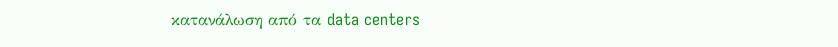κατανάλωση από τα data centers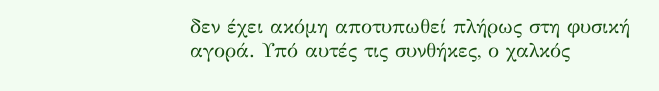δεν έχει ακόμη αποτυπωθεί πλήρως στη φυσική αγορά. Υπό αυτές τις συνθήκες, ο χαλκός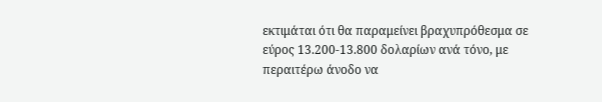εκτιμάται ότι θα παραμείνει βραχυπρόθεσμα σε εύρος 13.200-13.800 δολαρίων ανά τόνο, με περαιτέρω άνοδο να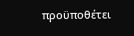προϋποθέτει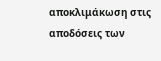αποκλιμάκωση στις αποδόσεις των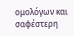ομολόγων και σαφέστερη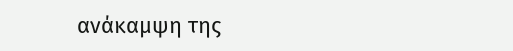ανάκαμψη της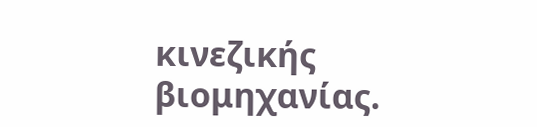κινεζικής βιομηχανίας.